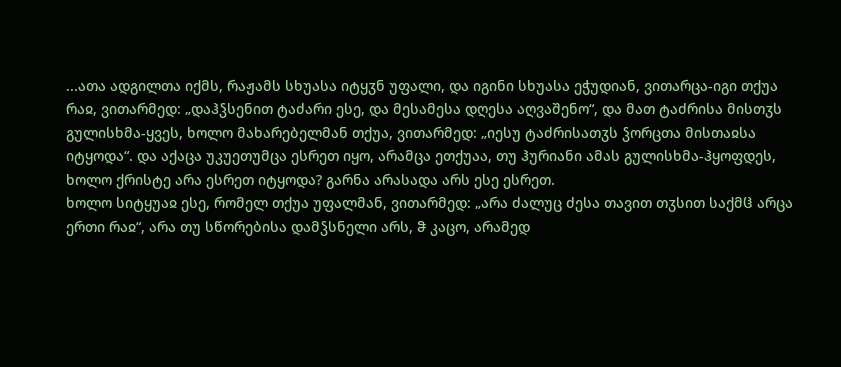...ათა ადგილთა იქმს, რაჟამს სხუასა იტყჳნ უფალი, და იგინი სხუასა ეჭუდიან, ვითარცა-იგი თქუა რაჲ, ვითარმედ: „დაჰჴსენით ტაძარი ესე, და მესამესა დღესა აღვაშენო“, და მათ ტაძრისა მისთჳს გულისხმა-ყვეს, ხოლო მახარებელმან თქუა, ვითარმედ: „იესუ ტაძრისათჳს ჴორცთა მისთაჲსა იტყოდა“. და აქაცა უკუეთუმცა ესრეთ იყო, არამცა ეთქუაა, თუ ჰურიანი ამას გულისხმა-ჰყოფდეს, ხოლო ქრისტე არა ესრეთ იტყოდა? გარნა არასადა არს ესე ესრეთ.
ხოლო სიტყუაჲ ესე, რომელ თქუა უფალმან, ვითარმედ: „არა ძალუც ძესა თავით თჳსით საქმჱ არცა ერთი რაჲ“, არა თუ სწორებისა დამჴსნელი არს, ჵ კაცო, არამედ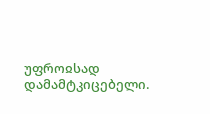უფროჲსად დამამტკიცებელი.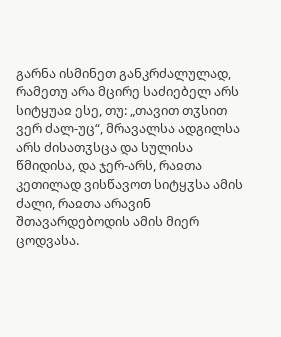გარნა ისმინეთ განკრძალულად, რამეთუ არა მცირე საძიებელ არს სიტყუაჲ ესე, თუ: „თავით თჳსით ვერ ძალ-უც“, მრავალსა ადგილსა არს ძისათჳსცა და სულისა წმიდისა, და ჯერ-არს, რაჲთა კეთილად ვისწავოთ სიტყჳსა ამის ძალი, რაჲთა არავინ შთავარდებოდის ამის მიერ ცოდვასა.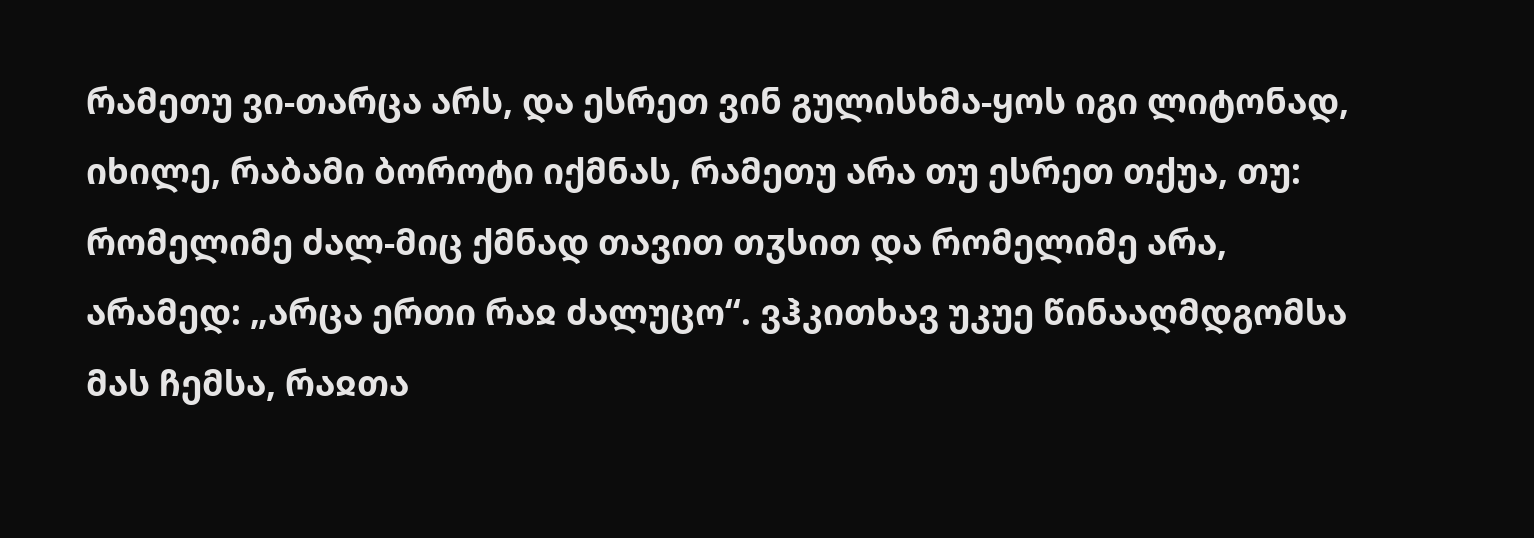რამეთუ ვი-თარცა არს, და ესრეთ ვინ გულისხმა-ყოს იგი ლიტონად, იხილე, რაბამი ბოროტი იქმნას, რამეთუ არა თუ ესრეთ თქუა, თუ: რომელიმე ძალ-მიც ქმნად თავით თჳსით და რომელიმე არა, არამედ: „არცა ერთი რაჲ ძალუცო“. ვჰკითხავ უკუე წინააღმდგომსა მას ჩემსა, რაჲთა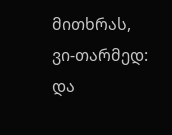მითხრას, ვი-თარმედ: და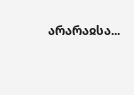არარაჲსა...